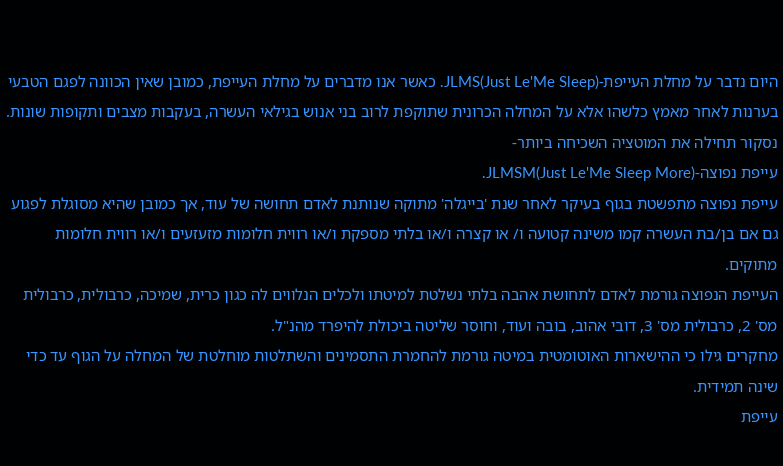היום נדבר על מחלת העייפת-JLMS(Just Le'Me Sleep). כאשר אנו מדברים על מחלת העייפת, כמובן שאין הכוונה לפגם הטבעי בערנות לאחר מאמץ כלשהו אלא על המחלה הכרונית שתוקפת לרוב בני אנוש בגילאי העשרה, בעקבות מצבים ותקופות שונות.
נסקור תחילה את המוטציה השכיחה ביותר-
עייפת נפוצה-JLMSM(Just Le'Me Sleep More).
עייפת נפוצה מתפשטת בגוף בעיקר לאחר שנת 'בייגלה' מתוקה שנותנת לאדם תחושה של עוד, אך כמובן שהיא מסוגלת לפגוע גם אם בן/בת העשרה קמו משינה קטועה ו/ או קצרה ו/או בלתי מספקת ו/או רווית חלומות מזעזעים ו/או רווית חלומות מתוקים.
העייפת הנפוצה גורמת לאדם לתחושת אהבה בלתי נשלטת למיטתו ולכלים הנלווים לה כגון כרית, שמיכה, כרבולית, כרבולית מס' 2, כרבולית מס' 3, דובי אהוב, בובה ועוד, וחוסר שליטה ביכולת להיפרד מהנ"ל.
מחקרים גילו כי ההישארות האוטומטית במיטה גורמת להחמרת התסמינים והשתלטות מוחלטת של המחלה על הגוף עד כדי שינה תמידית.
עייפת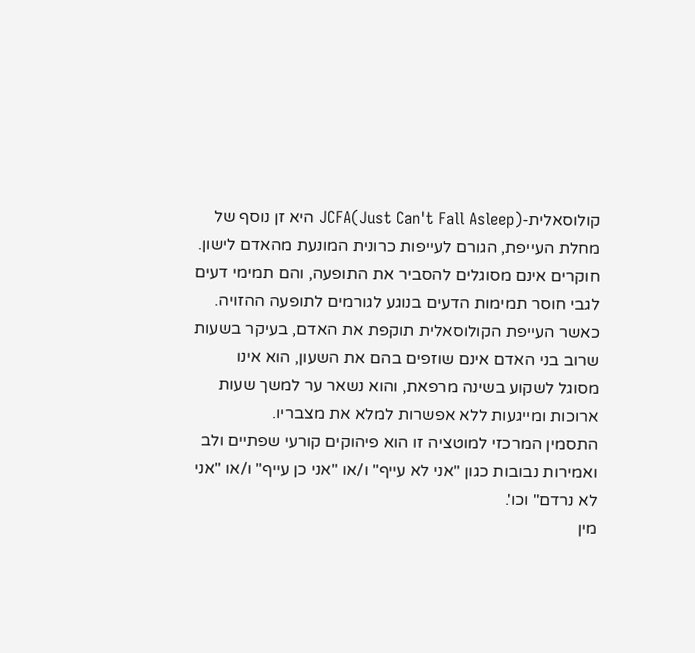קולוסאלית-JCFA(Just Can't Fall Asleep) היא זן נוסף של מחלת העייפת, הגורם לעייפות כרונית המונעת מהאדם לישון. חוקרים אינם מסוגלים להסביר את התופעה, והם תמימי דעים לגבי חוסר תמימות הדעים בנוגע לגורמים לתופעה ההזויה.
כאשר העייפת הקולוסאלית תוקפת את האדם, בעיקר בשעות שרוב בני האדם אינם שוזפים בהם את השעון, הוא אינו מסוגל לשקוע בשינה מרפאת, והוא נשאר ער למשך שעות ארוכות ומייגעות ללא אפשרות למלא את מצבריו.
התסמין המרכזי למוטציה זו הוא פיהוקים קורעי שפתיים ולב ואמירות נבובות כגון "אני לא עייף" ו/או "אני כן עייף" ו/או "אני לא נרדם" וכו'.
מין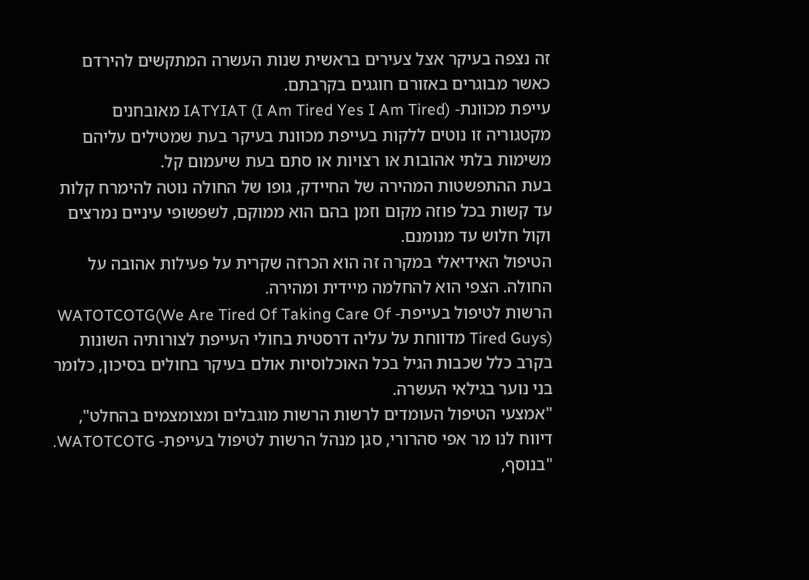זה נצפה בעיקר אצל צעירים בראשית שנות העשרה המתקשים להירדם כאשר מבוגרים באזורם חוגגים בקרבתם.
עייפת מכוונת- IATYIAT (I Am Tired Yes I Am Tired) מאובחנים מקטגוריה זו נוטים ללקות בעייפת מכוונת בעיקר בעת שמטילים עליהם משימות בלתי אהובות או רצויות או סתם בעת שיעמום קל.
בעת ההתפשטות המהירה של החיידק, גופו של החולה נוטה להימרח קלות עד קשות בכל פוזה מקום וזמן בהם הוא ממוקם, לשפשופי עיניים נמרצים וקול חלוש עד מנומנם.
הטיפול האידיאלי במקרה זה הוא הכרזה שקרית על פעילות אהובה על החולה. הצפי הוא להחלמה מיידית ומהירה.
הרשות לטיפול בעייפת- WATOTCOTG(We Are Tired Of Taking Care Of Tired Guys) מדווחת על עליה דרסטית בחולי העייפת לצורותיה השונות בקרב כלל שכבות הגיל בכל האוכלוסיות אולם בעיקר בחולים בסיכון, כלומר בני נוער בגילאי העשרה.
"אמצעי הטיפול העומדים לרשות הרשות מוגבלים ומצומצמים בהחלט", דיווח לנו מר אפי סהרורי, סגן מנהל הרשות לטיפול בעייפת- WATOTCOTG. "בנוסף,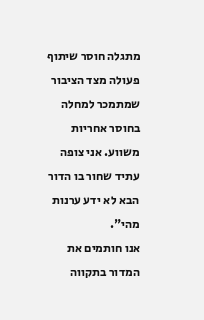מתגלה חוסר שיתוף פעולה מצד הציבור שמתמכר למחלה בחוסר אחריות משווע. אני צופה עתיד שחור בו הדור הבא לא ידע ערנות מהי".
אנו חותמים את המדור בתקווה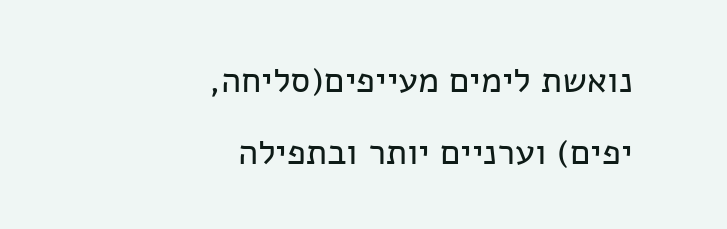נואשת לימים מעייפים(סליחה, יפים) וערניים יותר ובתפילה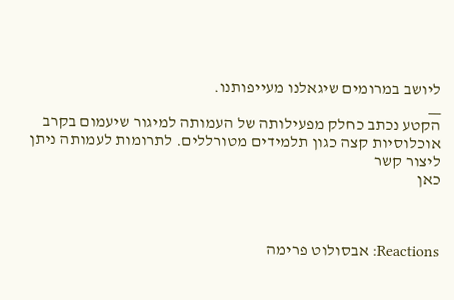ליושב במרומים שיגאלנו מעייפותנו.
__
הקטע נכתב כחלק מפעילותה של העמותה למיגור שיעמום בקרב אוכלוסיות קצה כגון תלמידים מטורללים. לתרומות לעמותה ניתן ליצור קשר
כאן



Reactions: אבסולוט פרימה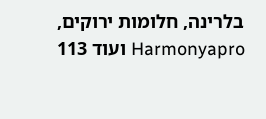בלרינה, חלומות ירוקים, Harmonyapro ועוד 113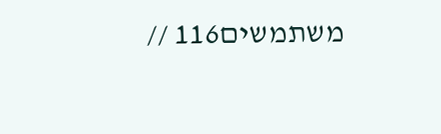משתמשים116 //